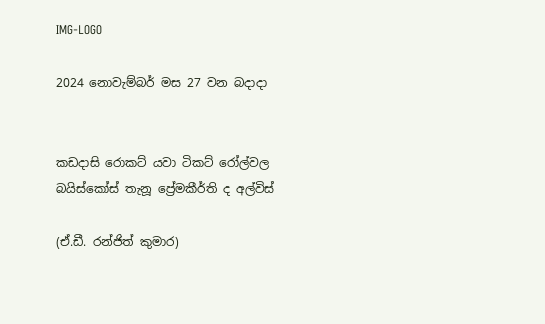IMG-LOGO

2024 නොවැම්බර් මස 27 වන බදාදා


කඩදාසි රොකට් යවා ටිකට් රෝල්වල බයිස්කෝස් තැනූ ප්‍රේමකීර්ති ද අල්විස්

(ඒ.ඩී. රන්ජිත් කුමාර)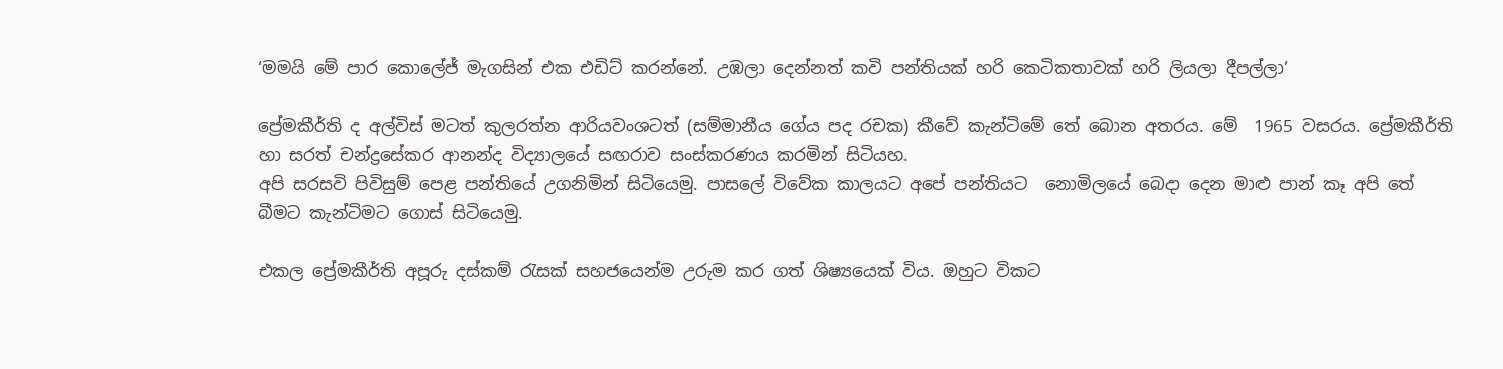‘මමයි මේ පාර කොලේජ් මැගසින් එක එඩිට් කරන්නේ. උඹලා දෙන්නත් කවි පන්තියක් හරි කෙටිකතාවක් හරි ලියලා දීපල්ලා’

ප්‍රේමකීර්ති ද අල්විස් මටත් කුලරත්න ආරියවංශටත් (සම්මානීය ගේය පද රචක) කීවේ කැන්ටිමේ තේ බොන අතරය. මේ  1965 වසරය. ප්‍රේමකීර්ති හා සරත් චන්ද්‍රසේකර ආනන්ද විද්‍යාලයේ සඟරාව සංස්කරණය කරමින් සිටියහ.
අපි සරසවි පිවිසුම් පෙළ පන්තියේ උගනිමින් සිටියෙමු. පාසලේ විවේක කාලයට අපේ පන්තියට  නොමිලයේ බෙදා දෙන මාළු පාන් කෑ අපි තේ බීමට කැන්ටිමට ගොස් සිටියෙමු.

එකල ප්‍රේමකීර්ති අපූරු දස්කම් රැසක් සහජයෙන්ම උරුම කර ගත් ශිෂ්‍යයෙක් විය. ඔහුට විකට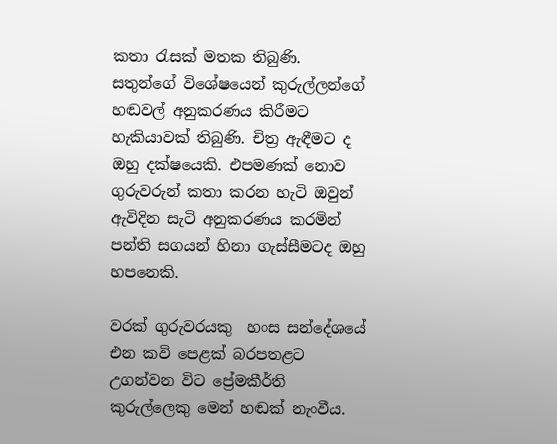කතා රැසක් මතක තිබුණි. සතුන්ගේ විශේෂයෙන් කුරුල්ලන්ගේ හඬවල් අනුකරණය කිරීමට හැකියාවක් තිබුණි. චිත්‍ර ඇඳීමට ද ඔහු දක්ෂයෙකි. එපමණක් නොව ගුරුවරුන් කතා කරන හැටි ඔවුන් ඇවිදින සැටි අනුකරණය කරමින් පන්ති සගයන් හිනා ගැස්සීමටද ඔහු හපනෙකි.

වරක් ගුරුවරයකු  හංස සන්දේශයේ එන කවි පෙළක් බරපතළට උගන්වන විට ප්‍රේමකීර්ති කුරුල්ලෙකු මෙන් හඬක් නැංවීය.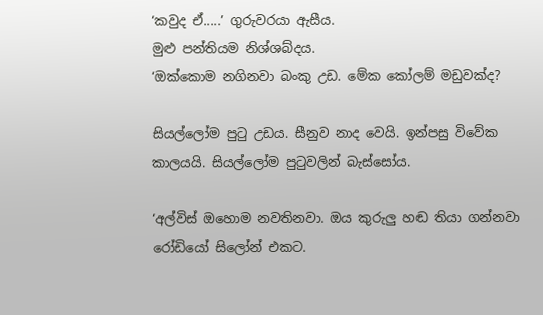‘කවුද ඒ.....’ ගුරුවරයා ඇසීය.
මුළු පන්තියම නිශ්ශබ්දය.
‘ඔක්කොම නගිනවා බංකු උඩ. මේක කෝලම් මඩුවක්ද?

සියල්ලෝම පුටු උඩය. සීනුව නාද වෙයි. ඉන්පසු විවේක කාලයයි. සියල්ලෝම පුටුවලින් බැස්සෝය.

‘අල්විස් ඔහොම නවතිනවා. ඔය කුරුලු හඬ තියා ගන්නවා රෝඩියෝ සිලෝන් එකට.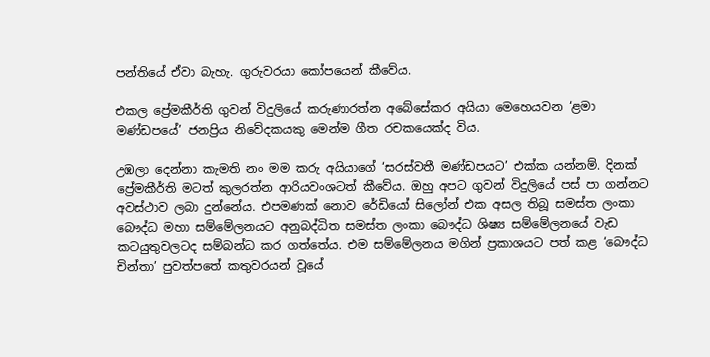පන්තියේ ඒවා බැහැ. ගුරුවරයා කෝපයෙන් කීවේය.

එකල ප්‍රේමකීර්ති ගුවන් විදුලියේ කරුණාරත්න අබේසේකර අයියා මෙහෙයවන ‘ළමා මණ්ඩපයේ’ ජනප්‍රිය නිවේදකයකු මෙන්ම ගීත රචකයෙක්ද විය.

උඹලා දෙන්නා කැමති නං මම කරු අයියාගේ ‘සරස්වතී මණ්ඩපයට’ එක්ක යන්නම්. දිනක් ප්‍රේමකීර්ති මටත් කුලරත්න ආරියවංශටත් කීවේය. ඔහු අපට ගුවන් විදුලියේ පස් පා ගන්නට අවස්ථාව ලබා දුන්නේය. එපමණක් නොව රේඩියෝ සිලෝන් එක අසල තිබූ සමස්ත ලංකා බෞද්ධ මහා සම්මේලනයට අනුබද්ධිත සමස්ත ලංකා බෞද්ධ ශිෂ්‍ය සම්මේලනයේ වැඩ කටයුතුවලටද සම්බන්ධ කර ගත්තේය. එම සම්මේලනය මගින් ප්‍රකාශයට පත් කළ ‘බෞද්ධ චින්තා’ පුවත්පතේ කතුවරයන් වූයේ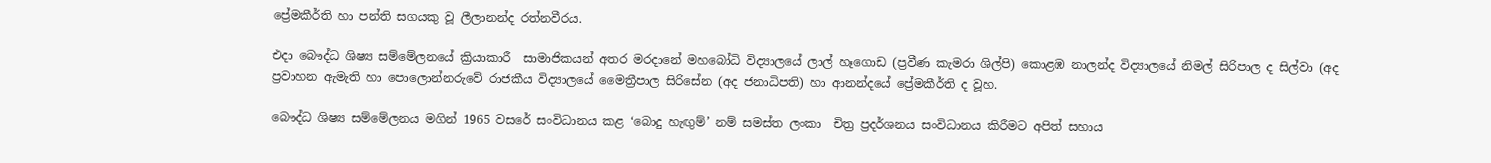ප්‍රේමකීර්ති හා පන්ති සගයකු වූ ලීලානන්ද රත්නවීරය.

එදා බෞද්ධ ශිෂ්‍ය සම්මේලනයේ ක්‍රියාකාරී  සාමාජිකයන් අතර මරදානේ මහබෝධි විද්‍යාලයේ ලාල් හෑගොඩ (ප්‍රවීණ කැමරා ශිල්පි) කොළඹ නාලන්ද විද්‍යාලයේ නිමල් සිරිපාල ද සිල්වා (අද ප්‍රවාහන ඇමැති හා පොලොන්නරුවේ රාජකීය විද්‍යාලයේ මෛත්‍රීපාල සිරිසේන (අද ජනාධිපති) හා ආනන්දයේ ප්‍රේමකීර්ති ද වූහ.

බෞද්ධ ශිෂ්‍ය සම්මේලනය මගින් 1965 වසරේ සංවිධානය කළ ‘බොදු හැඟුම්’ නම් සමස්ත ලංකා  චිත්‍ර ප්‍රදර්ශනය සංවිධානය කිරීමට අපිත් සහාය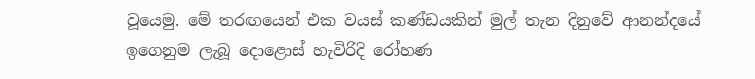වූයෙමු. මේ තරඟයෙන් එක වයස් කණ්ඩයකින් මුල් තැන දිනුවේ ආනන්දයේ ඉගෙනුම ලැබූ දොළොස් හැවිරිදි රෝහණ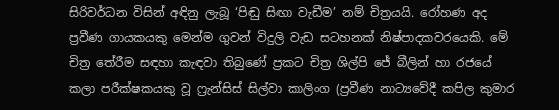සිරිවර්ධන විසින් අඳිනු ලැබූ ‘පිඬු සිඟා වැඩීම’ නම් චිත්‍රයයි. රෝහණ අද ප්‍රවීණ ගායකයකු මෙන්ම ගුවන් විදුලි වැඩ සටහනක් නිෂ්පාදකවරයෙකි. මේ චිත්‍ර තේරීම සඳහා කැඳවා තිබුණේ ප්‍රකට චිත්‍ර ශිල්පි ජේ බීලින් හා රජයේ කලා පරීක්ෂකයකු වූ ෆ්‍රැන්සිස් සිල්වා කාලිංග (ප්‍රවීණ නාට්‍යවේදී කපිල කුමාර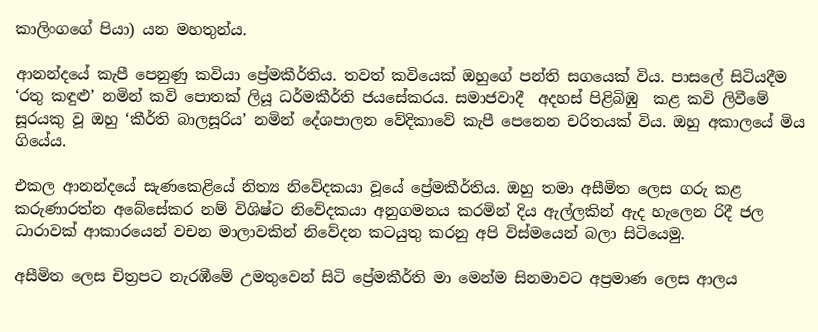කාලිංගගේ පියා) යන මහතුන්ය.

ආනන්දයේ කැපී පෙනුණු කවියා ප්‍රේමකීර්තිය. තවත් කවියෙක් ඔහුගේ පන්ති සගයෙක් විය. පාසලේ සිටියදීම ‘රතු කඳුළු’ නමින් කවි පොතක් ලියූ ධර්මකීර්ති ජයසේකරය. සමාජවාදී  අදහස් පිළිබිඹු  කළ කවි ලිවීමේ සූරයකු වූ ඔහු ‘කීර්ති බාලසූරිය’ නමින් දේශපාලන වේදිකාවේ කැපී පෙනෙන චරිතයක් විය. ඔහු අකාලයේ මිය ගියේය.

එකල ආනන්දයේ සැණකෙළියේ නිත්‍ය නිවේදකයා වූයේ ප්‍රේමකීර්තිය. ඔහු තමා අසීමිත ලෙස ගරු කළ කරුණාරත්න අබේසේකර නම් විශිෂ්ට නිවේදකයා අනුගමනය කරමින් දිය ඇල්ලකින් ඇද හැලෙන රිදී ජල ධාරාවක් ආකාරයෙන් වචන මාලාවකින් නිවේදන කටයුතු කරනු අපි විස්මයෙන් බලා සිටියෙමු.

අසීමිත ලෙස චිත්‍රපට නැරඹීමේ උමතුවෙන් සිටි ප්‍රේමකීර්ති මා මෙන්ම සිනමාවට අප්‍රමාණ ලෙස ආලය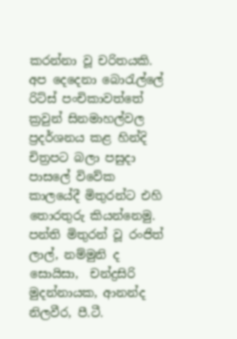කරන්නා වූ චරිතයකි. අප දෙදෙනා බොරැල්ලේ  රිට්ස් පංචිකාවත්තේ ක්‍රවුන් සිනමාහල්වල ප්‍රදර්ශනය කළ හින්දි චිත්‍රපට බලා පසුදා පාසලේ විවේක කාලයේදී මිතුරන්ට එහි තොරතුරු කියන්නෙමු. පන්ති මිතුරන් වූ රංජිත් ලාල්, නම්මුනි ද සොයිසා,  චන්ද්‍රසිරි මුදන්නායක, ආනන්ද නිලවීර, පී.ටී.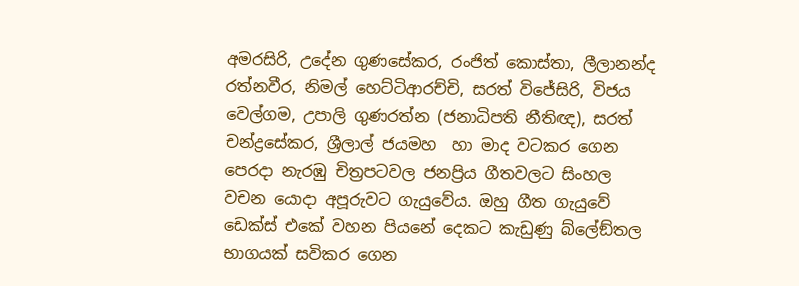අමරසිරි, උදේන ගුණසේකර, රංජිත් කොස්තා, ලීලානන්ද රත්නවීර, නිමල් හෙට්ටිආරච්චි, සරත් විජේසිරි, විජය වෙල්ගම, උපාලි ගුණරත්න (ජනාධිපති නීතිඥ), සරත් චන්ද්‍රසේකර, ශ්‍රීලාල් ජයමහ  හා මාද වටකර ගෙන පෙරදා නැරඹු චිත්‍රපටවල ජනප්‍රිය ගීතවලට සිංහල වචන යොදා අපූරුවට ගැයුවේය. ඔහු ගීත ගැයුවේ ඩෙක්ස් එකේ වහන පියනේ දෙකට කැඩුණු බ්ලේඞ්තල භාගයක් සවිකර ගෙන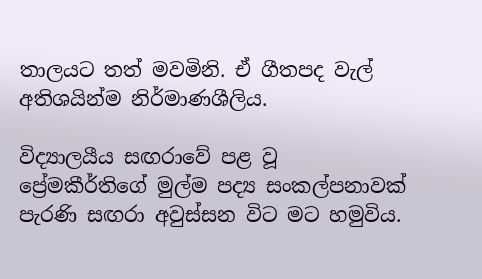තාලයට තත් මවමිනි. ඒ ගීතපද වැල් අතිශයින්ම නිර්මාණශීලිය.

විද්‍යාලයීය සඟරාවේ පළ වූ ප්‍රේමකීර්තිගේ මුල්ම පද්‍ය සංකල්පනාවක් පැරණි සඟරා අවුස්සන විට මට හමුවිය.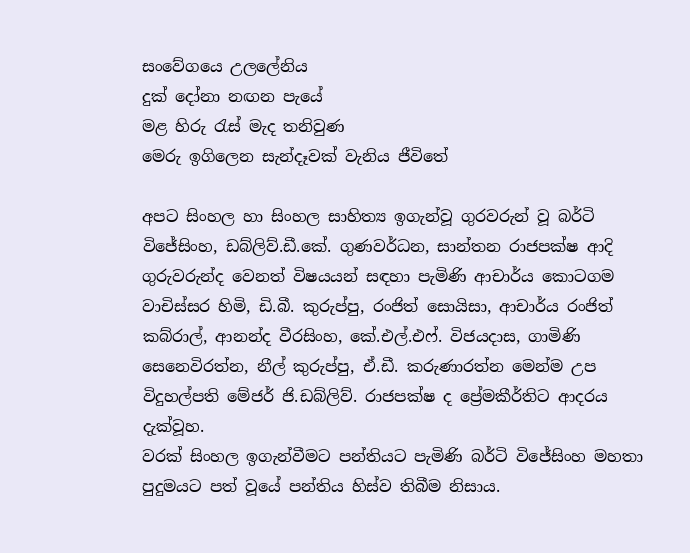සංවේගයෙ උලලේනිය
දුක් දෝනා නඟන පැයේ
මළ හිරු රැස් මැද තනිවුණ
මෙරු ඉගිලෙන සැන්දෑවක් වැනිය ජීවිතේ

අපට සිංහල හා සිංහල සාහිත්‍ය ඉගැන්වූ ගුරවරුන් වූ බර්ටි විජේසිංහ, ඩබ්ලිව්.ඩී.කේ. ගුණවර්ධන, සාන්තන රාජපක්ෂ ආදි ගුරුවරුන්ද වෙනත් විෂයයන් සඳහා පැමිණි ආචාර්ය කොටගම වාචිස්සර හිමි, ඩි.බී. කුරුප්පු, රංජිත් සොයිසා, ආචාර්ය රංජිත් කබ්රාල්, ආනන්ද වීරසිංහ, කේ.එල්.එෆ්. විජයදාස, ගාමිණි සෙනෙවිරත්න, නීල් කුරුප්පු, ඒ.ඩී. කරුණාරත්න මෙන්ම උප විදුහල්පති මේජර් ජි.ඩබ්ලිව්. රාජපක්ෂ ද ප්‍රේමකීර්තිට ආදරය දැක්වූහ.
වරක් සිංහල ඉගැන්වීමට පන්තියට පැමිණි බර්ටි විජේසිංහ මහතා පුදුමයට පත් වූයේ පන්තිය හිස්ව තිබීම නිසාය.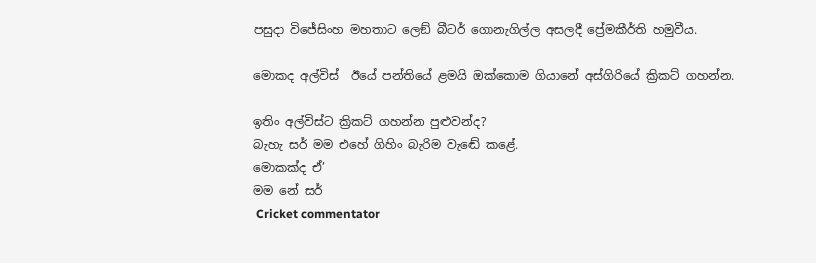පසුදා විජේසිංහ මහතාට ලෙඞ් බීටර් ගොනැගිල්ල අසලදී ප්‍රේමකීර්ති හමුවීය.

මොකද අල්විස්  ඊයේ පන්තියේ ළමයි ඔක්කොම ගියානේ අස්ගිරියේ ක්‍රිකට් ගහන්න.

ඉතිං අල්විස්ට ක්‍රිකට් ගහන්න පුළුවන්ද?
බැහැ සර් මම එහේ ගිහිං බැරිම වැඬේ කළේ.
මොකක්ද ඒ’
මම නේ සර්
 Cricket commentator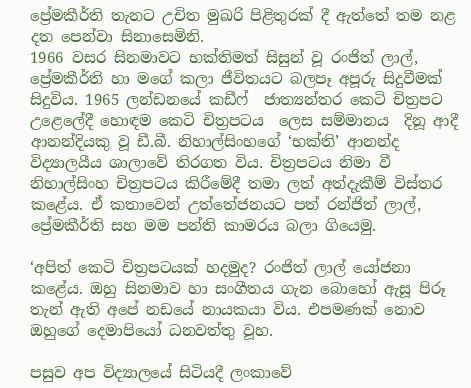ප්‍රේමකීර්ති තැනට උචිත මුඛරි පිළිතුරක් දී ඇත්තේ තම නළ දත පෙන්වා සිනාසෙමිනි.
1966 වසර සිනමාවට භක්තිමත් සිසුන් වූ රංජිත් ලාල්, ප්‍රේමකීර්ති හා මගේ කලා ජීවිතයට බලපෑ අපූරු සිදුවීමක් සිදුවිය. 1965 ලන්ඩනයේ කඩීෆ්  ජාත්‍යන්තර කෙටි චිත්‍රපට උළෙලේදී හොඳම කෙටි චිත්‍රපටය  ලෙස සම්මානය  දිනූ ආදී ආනන්දියකු වූ ඩී.බී. නිහාල්සිංහගේ ‘භක්ති’ ආනන්ද විද්‍යාලයීය ශාලාවේ තිරගත විය. චිත්‍රපටය නිමා වී නිහාල්සිංහ චිත්‍රපටය කිරීමේදී තමා ලත් අත්දැකීම් විස්තර කළේය. ඒ කතාවෙන් උත්තේජනයට පත් රන්ජිත් ලාල්, ප්‍රේමකීර්ති සහ මම පන්ති කාමරය බලා ගියෙමු.

‘අපිත් කෙටි චිත්‍රපටයක් හදමුද? රංජිත් ලාල් යෝජනා කළේය. ඔහු සිනමාව හා සංගීතය ගැන බොහෝ ඇසූ පිරූ තැන් ඇති අපේ නඩයේ නායකයා විය. එපමණක් නොව ඔහුගේ දෙමාපියෝ ධනවත්තු වූහ.

පසුව අප විද්‍යාලයේ සිටියදී ලංකාවේ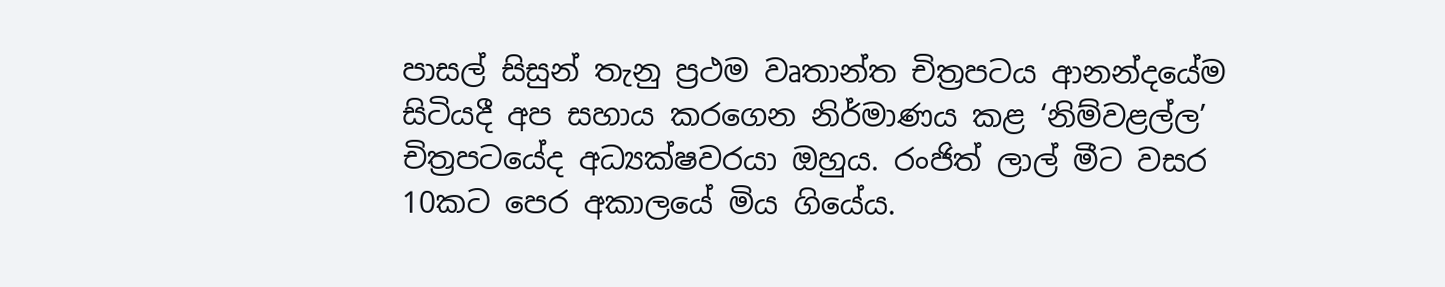පාසල් සිසුන් තැනු ප්‍රථම වෘතාන්ත චිත්‍රපටය ආනන්දයේම සිටියදී අප සහාය කරගෙන නිර්මාණය කළ ‘නිම්වළල්ල’ චිත්‍රපටයේද අධ්‍යක්ෂවරයා ඔහුය. රංජිත් ලාල් මීට වසර 10කට පෙර අකාලයේ මිය ගියේය.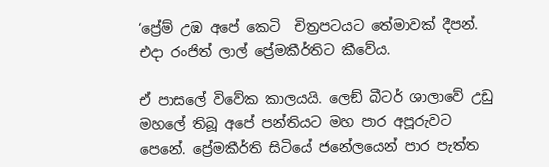‘ප්‍රේම් උඹ අපේ කෙටි  චිත්‍රපටයට තේමාවක් දීපන්.
එදා රංජිත් ලාල් ප්‍රේමකීර්තිට කීවේය.

ඒ පාසලේ විවේක කාලයයි. ලෙඞ් බීටර් ශාලාවේ උඩු මහලේ තිබූ අපේ පන්තියට මහ පාර අපූරුවට පෙනේ. ප්‍රේමකීර්ති සිටියේ ජනේලයෙන් පාර පැත්ත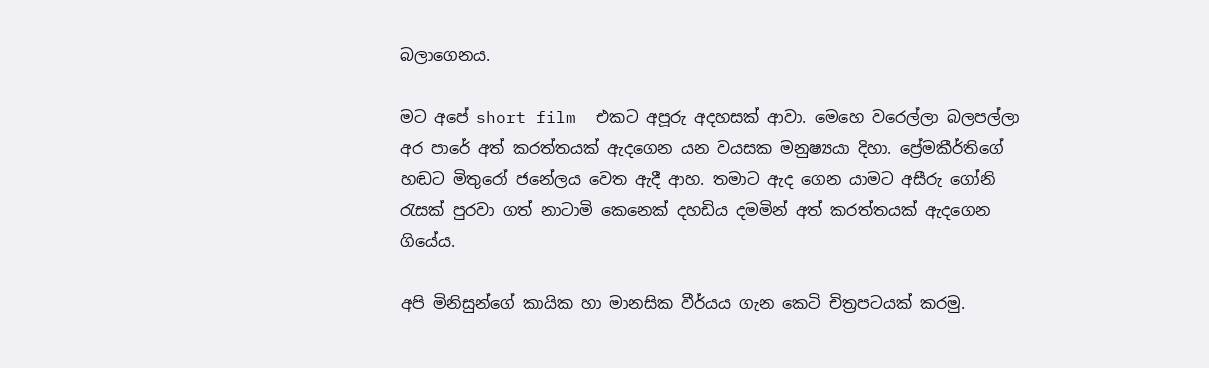බලාගෙනය.

මට අපේ short film  එකට අපූරු අදහසක් ආවා. මෙහෙ වරෙල්ලා බලපල්ලා අර පාරේ අත් කරත්තයක් ඇදගෙන යන වයසක මනුෂ්‍යයා දිහා. ප්‍රේමකීර්තිගේ හඬට මිතුරෝ ජනේලය වෙත ඇදී ආහ. තමාට ඇද ගෙන යාමට අසීරු ගෝනි රැසක් පුරවා ගත් නාටාමි කෙනෙක් දහඩිය දමමින් අත් කරත්තයක් ඇදගෙන ගියේය.

අපි මිනිසුන්ගේ කායික හා මානසික වීර්යය ගැන කෙටි චිත්‍රපටයක් කරමු.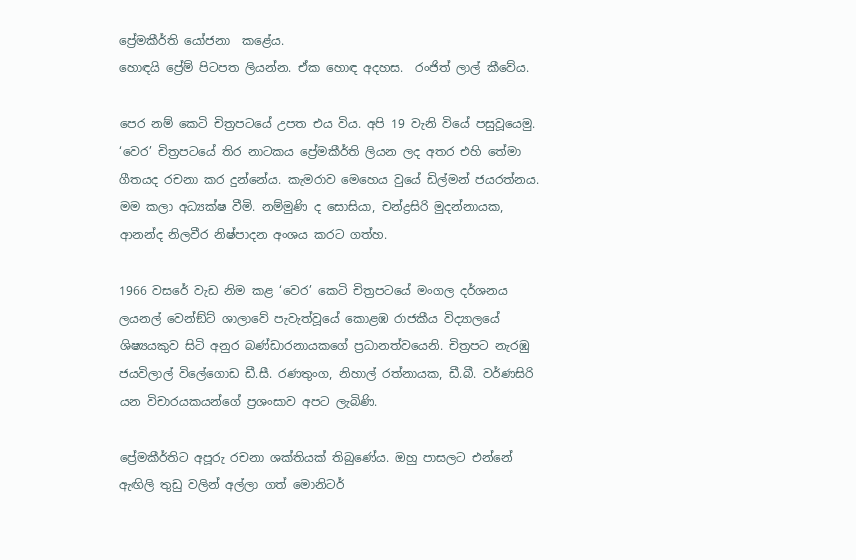ප්‍රේමකීර්ති යෝජනා  කළේය.
හොඳයි ප්‍රේම් පිටපත ලියන්න. ඒක හොඳ අදහස.  රංජිත් ලාල් කීවේය.

පෙර නම් කෙටි චිත්‍රපටයේ උපත එය විය. අපි 19 වැනි වියේ පසුවූයෙමු. ‘වෙර’ චිත්‍රපටයේ තිර නාටකය ප්‍රේමකීර්ති ලියන ලද අතර එහි තේමා ගීතයද රචනා කර දුන්නේය. කැමරාව මෙහෙය වුයේ ඩිල්මන් ජයරත්නය. මම කලා අධ්‍යක්ෂ වීමි. නම්මුණි ද සොසියා, චන්ද්‍රසිරි මුදන්නායක, ආනන්ද නිලවීර නිෂ්පාදන අංශය කරට ගත්හ.

1966 වසරේ වැඩ නිම කළ ‘වෙර’ කෙටි චිත්‍රපටයේ මංගල දර්ශනය ලයනල් වෙන්ඞ්ට් ශාලාවේ පැවැත්වූයේ කොළඹ රාජකීය විද්‍යාලයේ ශිෂ්‍යයකුව සිටි අනුර බණ්ඩාරනායකගේ ප්‍රධානත්වයෙනි. චිත්‍රපට නැරඹු ජයවිලාල් විලේගොඩ ඩී.සී. රණතුංග, නිහාල් රත්නායක, ඩී.බී. වර්ණසිරි යන විචාරයකයන්ගේ ප්‍රශංසාව අපට ලැබිණි.

ප්‍රේමකීර්තිට අපූරු රචනා ශක්තියක් තිබුණේය. ඔහු පාසලට එන්නේ ඇඟිලි තුඩු වලින් අල්ලා ගත් මොනිටර්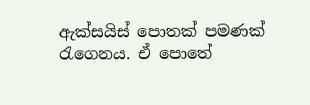ඇක්සයිස් පොතක් පමණක් රැගෙනය. ඒ පොතේ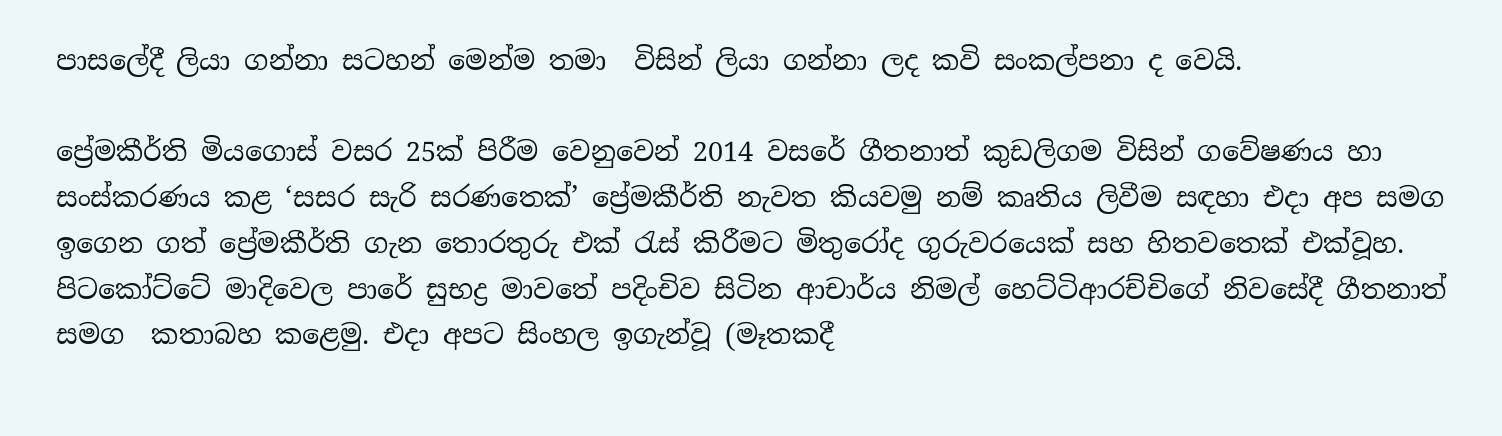පාසලේදී ලියා ගන්නා සටහන් මෙන්ම තමා  විසින් ලියා ගන්නා ලද කවි සංකල්පනා ද වෙයි.

ප්‍රේමකීර්ති මියගොස් වසර 25ක් පිරීම වෙනුවෙන් 2014 වසරේ ගීතනාත් කුඩලිගම විසින් ගවේෂණය හා සංස්කරණය කළ ‘සසර සැරි සරණතෙක්’ ප්‍රේමකීර්ති නැවත කියවමු නම් කෘතිය ලිවීම සඳහා එදා අප සමග ඉගෙන ගත් ප්‍රේමකීර්ති ගැන තොරතුරු එක් රැස් කිරීමට මිතුරෝද ගුරුවරයෙක් සහ හිතවතෙක් එක්වූහ. පිටකෝට්ටේ මාදිවෙල පාරේ සුභද්‍ර මාවතේ පදිංචිව සිටින ආචාර්ය නිමල් හෙට්ටිආරච්චිගේ නිවසේදී ගීතනාත් සමග  කතාබහ කළෙමු. එදා අපට සිංහල ඉගැන්වූ (මෑතකදී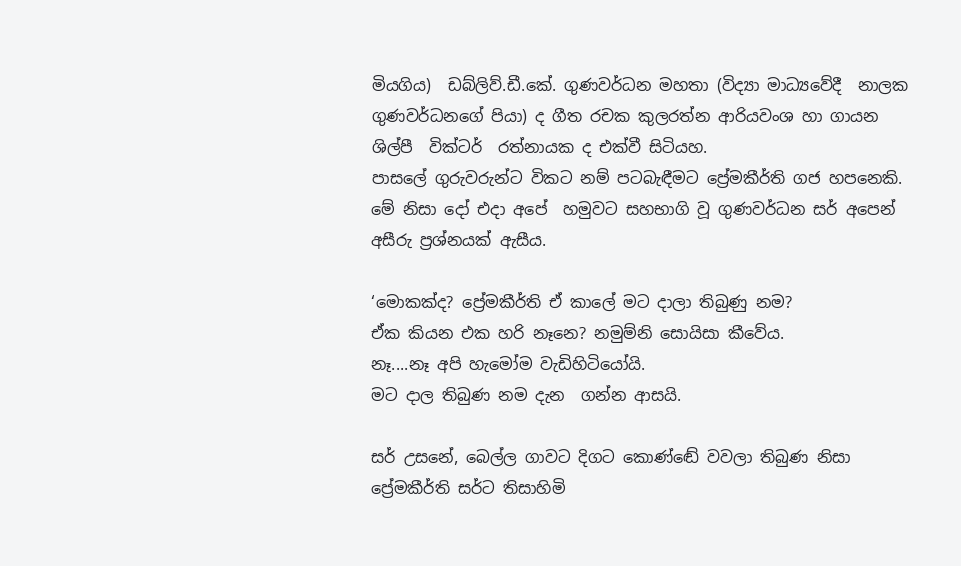මියගිය)  ඩබ්ලිව්.ඩී.කේ. ගුණවර්ධන මහතා (විද්‍යා මාධ්‍යවේදී  නාලක ගුණවර්ධනගේ පියා) ද ගීත රචක කුලරත්න ආරියවංශ හා ගායන ශිල්පී  වික්ටර්  රත්නායක ද එක්වී සිටියහ.
පාසලේ ගුරුවරුන්ට විකට නම් පටබැඳීමට ප්‍රේමකීර්ති ගජ හපනෙකි. මේ නිසා දෝ එදා අපේ  හමුවට සහභාගි වූ ගුණවර්ධන සර් අපෙන් අසීරු ප්‍රශ්නයක් ඇසීය.

‘මොකක්ද? ප්‍රේමකීර්ති ඒ කාලේ මට දාලා තිබුණු නම?
ඒක කියන එක හරි නෑනෙ? නමුම්නි සොයිසා කීවේය.
නෑ....නෑ අපි හැමෝම වැඩිහිටියෝයි.
මට දාල තිබුණ නම දැන  ගන්න ආසයි.

සර් උසනේ, බෙල්ල ගාවට දිගට කොණ්ඬේ වවලා තිබුණ නිසා ප්‍රේමකීර්ති සර්ට තිසාහිමි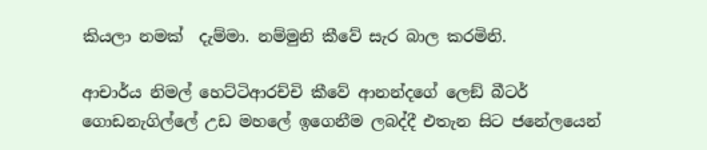කියලා නමක්  දැම්මා. නම්මුනි කීවේ සැර බාල කරමිනි.

ආචාර්ය නිමල් හෙට්ටිආරච්චි කීවේ ආනන්දගේ ලෙඞ් බීටර් ගොඩනැගිල්ලේ උඩ මහලේ ඉගෙනීම ලබද්දී එතැන සිට ජනේලයෙන්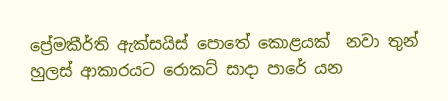ප්‍රේමකීර්ති ඇක්සයිස් පොතේ කොළයක්  නවා තුන් හුලස් ආකාරයට රොකට් සාදා පාරේ යන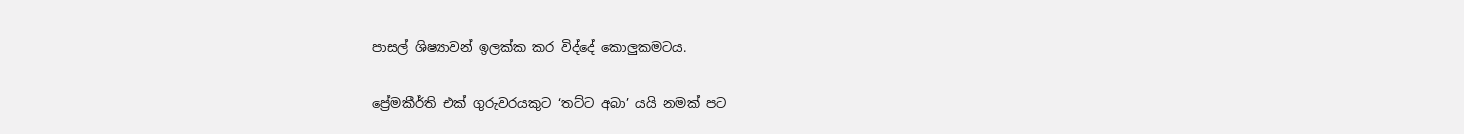පාසල් ශිෂ්‍යාවන් ඉලක්ක කර විද්දේ කොලුකමටය.

ප්‍රේමකීර්ති එක් ගුරුවරයකුට ‘තට්ට අබා’ යයි නමක් පට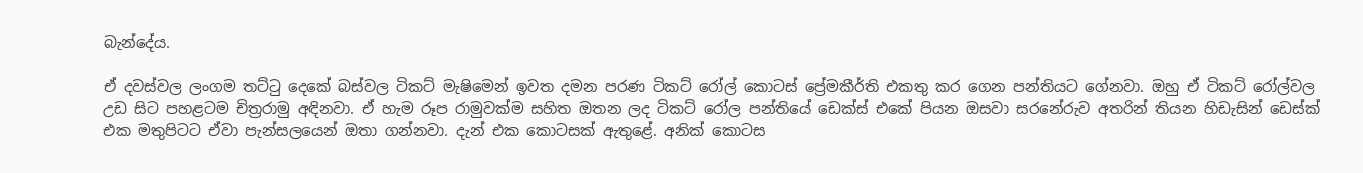බැන්දේය.

ඒ දවස්වල ලංගම තට්ටු දෙකේ බස්වල ටිකට් මැෂිමෙන් ඉවත දමන පරණ ටිකට් රෝල් කොටස් ප්‍රේමකීර්ති එකතු කර ගෙන පන්තියට ගේනවා. ඔහු ඒ ටිකට් රෝල්වල උඩ සිට පහළටම චිත්‍රරාමු අඳිනවා. ඒ හැම රූප රාමුවක්ම සහිත ඔතන ලද ටිකට් රෝල පන්තියේ ඩෙක්ස් එකේ පියන ඔසවා සරනේරුව අතරින් තියන හිඩැසින් ඩෙස්ක් එක මතුපිටට ඒවා පැන්සලයෙන් ඔතා ගන්නවා. දැන් එක කොටසක් ඇතුළේ. අනික් කොටස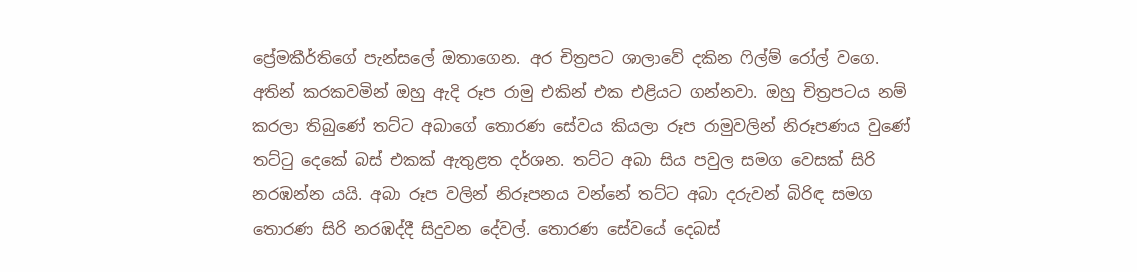ප්‍රේමකීර්තිගේ පැන්සලේ ඔතාගෙන. අර චිත්‍රපට ශාලාවේ දකින ෆිල්ම් රෝල් වගෙ. අතින් කරකවමින් ඔහු ඇදි රූප රාමු එකින් එක එළියට ගන්නවා. ඔහු චිත්‍රපටය නම් කරලා තිබුණේ තට්ට අබාගේ තොරණ සේවය කියලා රූප රාමුවලින් නිරූපණය වුණේ තට්ටු දෙකේ බස් එකක් ඇතුළත දර්ශන. තට්ට අබා සිය පවුල සමග වෙසක් සිරි නරඹන්න යයි. අබා රූප වලින් නිරූපනය වන්නේ තට්ට අබා දරුවන් බිරිඳ සමග තොරණ සිරි නරඹද්දී සිදුවන දේවල්. තොරණ සේවයේ දෙබස්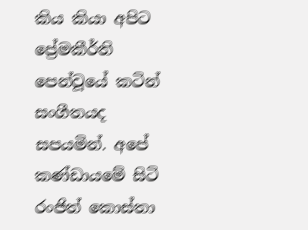කිය කියා අපිට ප්‍රේමකීර්ති පෙන්වූයේ කටින් සංගීතයද සපයමින්. අපේ කණ්ඩායමේ සිටි රංජිත් කොස්තා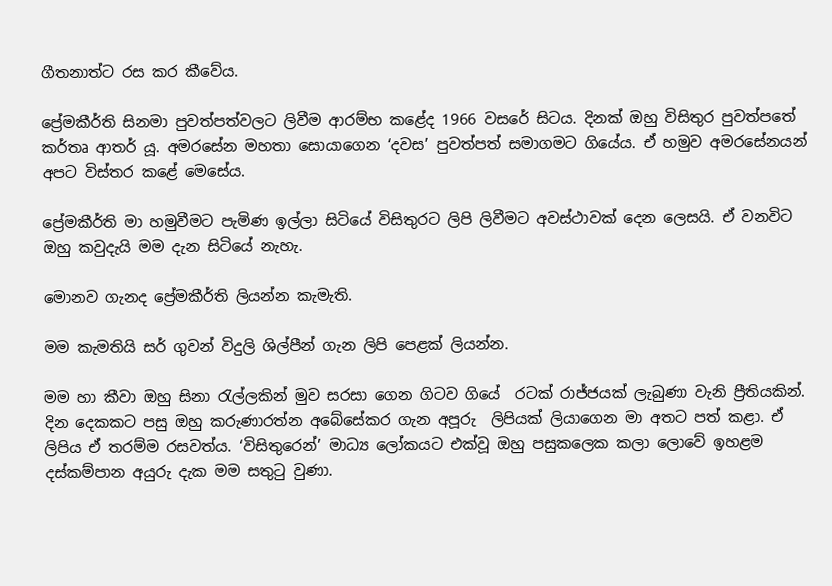ගීතනාත්ට රස කර කීවේය.

ප්‍රේමකීර්ති සිනමා පුවත්පත්වලට ලිවීම ආරම්භ කළේද 1966 වසරේ සිටය. දිනක් ඔහු විසිතුර පුවත්පතේ කර්තෘ ආතර් යූ. අමරසේන මහතා සොයාගෙන ‘දවස’ පුවත්පත් සමාගමට ගියේය. ඒ හමුව අමරසේනයන් අපට විස්තර කළේ මෙසේය.

ප්‍රේමකීර්ති මා හමුවීමට පැමිණ ඉල්ලා සිටියේ විසිතුරට ලිපි ලිවීමට අවස්ථාවක් දෙන ලෙසයි. ඒ වනවිට ඔහු කවුදැයි මම දැන සිටියේ නැහැ.

මොනව ගැනද ප්‍රේමකීර්ති ලියන්න කැමැති.

මම කැමතියි සර් ගුවන් විදුලි ශිල්පීන් ගැන ලිපි පෙළක් ලියන්න.

මම හා කීවා ඔහු සිනා රැල්ලකින් මුව සරසා ගෙන ගිටව ගියේ  රටක් රාජ්ජයක් ලැබුණා වැනි ප්‍රීතියකින්. දින දෙකකට පසු ඔහු කරුණාරත්න අබේසේකර ගැන අපූරු  ලිපියක් ලියාගෙන මා අතට පත් කළා. ඒ ලිපිය ඒ තරම්ම රසවත්ය. ‘විසිතුරෙන්’ මාධ්‍ය ලෝකයට එක්වූ ඔහු පසුකලෙක කලා ලොවේ ඉහළම දස්කම්පාන අයුරු දැක මම සතුටු වුණා.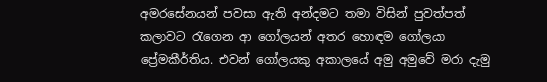අමරසේනයන් පවසා ඇති අන්දමට තමා විසින් පුවත්පත් කලාවට රැගෙන ආ ගෝලයන් අතර හොඳම ගෝලයා ප්‍රේමකීර්තිය. එවන් ගෝලයකු අකාලයේ අමු අමුවේ මරා දැමු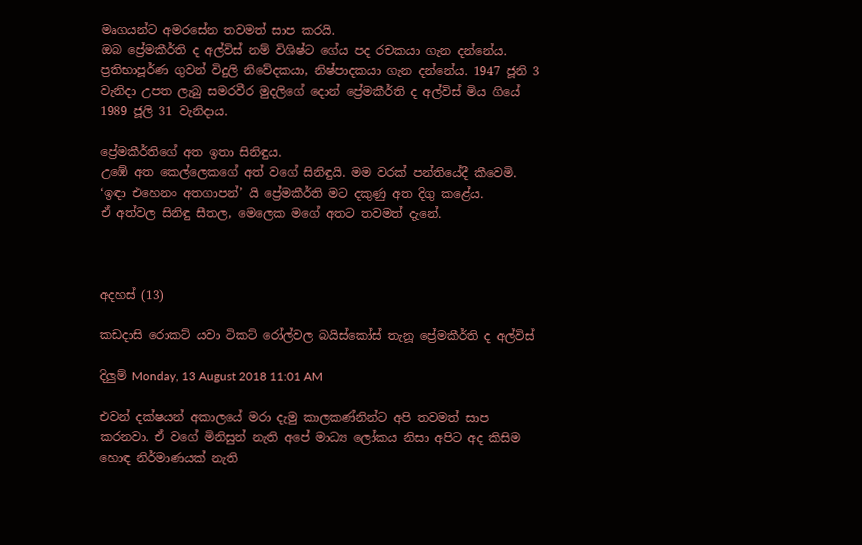මෘගයන්ට අමරසේන තවමත් සාප කරයි.
ඔබ ප්‍රේමකීර්ති ද අල්විස් නම් විශිෂ්ට ගේය පද රචකයා ගැන දන්නේය. ප්‍රතිභාපූර්ණ ගුවන් විදුලි නිවේදකයා, නිෂ්පාදකයා ගැන දන්නේය. 1947 ජූනි 3 වැනිදා උපත ලැබු සමරවීර මුදලිගේ දොන් ප්‍රේමකීර්ති ද අල්විස් මිය ගියේ 1989 ජූලි 31 වැනිදාය.

ප්‍රේමකීර්තිගේ අත ඉතා සිනිඳුය.
උඹේ අත කෙල්ලෙකගේ අත් වගේ සිනිඳුයි. මම වරක් පන්තියේදී කීවෙමි.
‘ඉඳා එහෙනං අතගාපන්’ යි ප්‍රේමකීර්ති මට දකුණු අත දිගු කළේය.
ඒ අත්වල සිනිඳු සීතල, මෙලෙක මගේ අතට තවමත් දැනේ.



අදහස් (13)

කඩදාසි රොකට් යවා ටිකට් රෝල්වල බයිස්කෝස් තැනූ ප්‍රේමකීර්ති ද අල්විස්

දිලුම් Monday, 13 August 2018 11:01 AM

එවන් දක්ෂයන් අකාලයේ මරා දැමු කාලකණ්නින්ට අපි තවමත් සාප කරනවා. ඒ වගේ මිනිසුන් නැති අපේ මාධ්‍ය ලෝකය නිසා අපිට අද කිසිම හොඳ නිර්මාණයක් නැති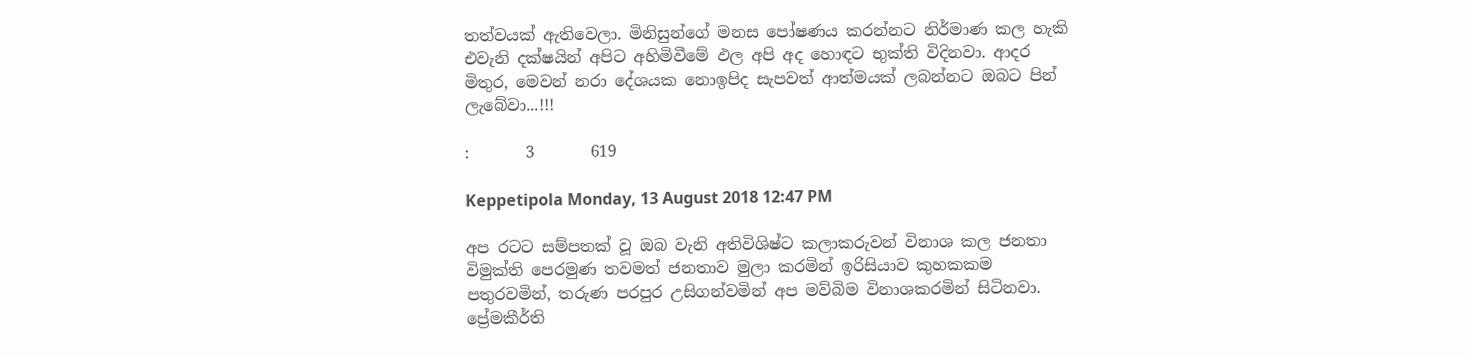තත්වයක් ඇතිවෙලා. මිනිසුන්ගේ මනස පෝෂණය කරන්නට නිර්මාණ කල හැකි එවැනි දක්ෂයින් අපිට අහිමිවීමේ ඵල අපි අද හොඳට භුක්ති විදිනවා. ආදර මිතුර, මෙවන් නරා දේශයක නොඉපිද සැපවත් ආත්මයක් ලබන්නට ඔබට පින් ලැබේවා...!!!

:       3       619

Keppetipola Monday, 13 August 2018 12:47 PM

අප රටට සම්පතක් වූ ඔබ වැනි අතිවිශිෂ්ට කලාකරුවන් විනාශ කල ජනතා විමුක්ති පෙරමුණ තවමත් ජනතාව මුලා කරමින් ඉරිසියාව කුහකකම පතුරවමින්, තරුණ පරපුර උසිගන්වමින් අප මව්බිම විනාශකරමින් සිටිනවා. ප්‍රේමකීර්ති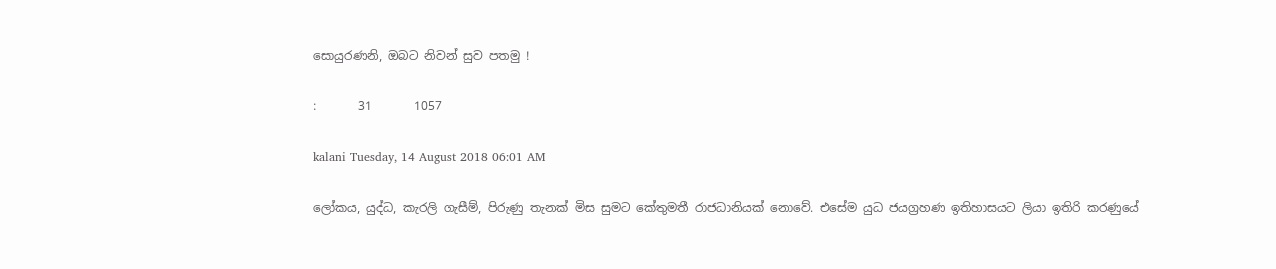සොයුරණනි, ඔබට නිවන් සුව පතමු !

:       31       1057

kalani Tuesday, 14 August 2018 06:01 AM

ලෝකය, යුද්ධ, කැරලි ගැසීම්, පිරුණු තැනක් මිස සුමට කේතුමතී රාජධානියක් නොවේ. එසේම යුධ ජයග්‍රහණ ඉතිහාසයට ලියා ඉතිරි කරණුයේ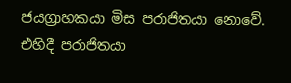ජයග්‍රාහකයා මිස පරාජිතයා නොවේ. එහිදී පරාජිතයා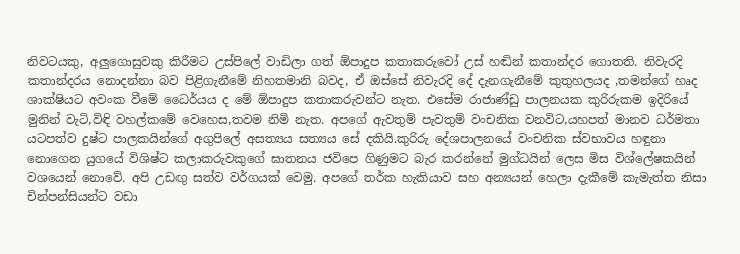නිවටයකු, අලුගොසුවකු කිරීමට උස්පිලේ වාඩිලා ගත් ඕපාදුප කතාකරුවෝ උස් හඬින් කතාන්දර ගොතති. නිවැරදි කතාන්දරය නොදන්නා බව පිළිගැනීමේ නිහතමානි බවද, ඒ ඔස්සේ නිවැරදි දේ දැනගැනීමේ කුතුහලයද ,තමන්ගේ හෘද ශාක්ෂියට අවංක වීමේ ධෛර්යය ද මේ ඕපාදුප කතාකරුවන්ට නැත. එසේම රාජාණ්ඩු පාලනයක කුරිරුකම ඉදිරියේ මුනින් වැටි,විඳි වහල්කමේ වෙහෙස,තවම නිමි නැත. අපගේ ඇවතුම් පැවතුම් වංචනික වනවිට,යහපත් මානව ධර්මතා යටපත්ව දුෂ්ට පාලකයින්ගේ අගුපිලේ අසත්‍යය සත්‍යය සේ දකියි.කුරිරු දේශපාලනයේ වංචනික ස්වභාවය හඳුනා නොගෙන යුගයේ විශිෂ්ට කලාකරුවකුගේ ඝාතනය ජවිපෙ ගිණුමට බැර කරන්නේ මුග්ධයින් ලෙස මිස විශ්ලේෂකයින් වශයෙන් නොවේ. අපි උඩඟු සත්ව වර්ගයක් වෙමු. අපගේ තර්ක හැකියාව සහ අන්‍යයන් හෙලා දැකීමේ කැමැත්ත නිසා චින්පන්සියන්ට වඩා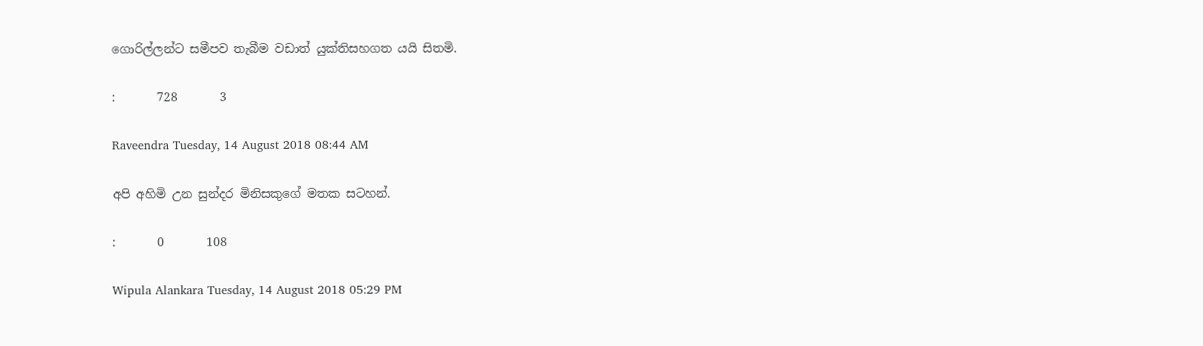ගොරිල්ලන්ට සමීපව තැබීම වඩාත් යුක්තිසහගත යයි සිතමි.

:       728       3

Raveendra Tuesday, 14 August 2018 08:44 AM

අපි අහිමි උන සුන්දර මිනිසකුගේ මතක සටහන්.

:       0       108

Wipula Alankara Tuesday, 14 August 2018 05:29 PM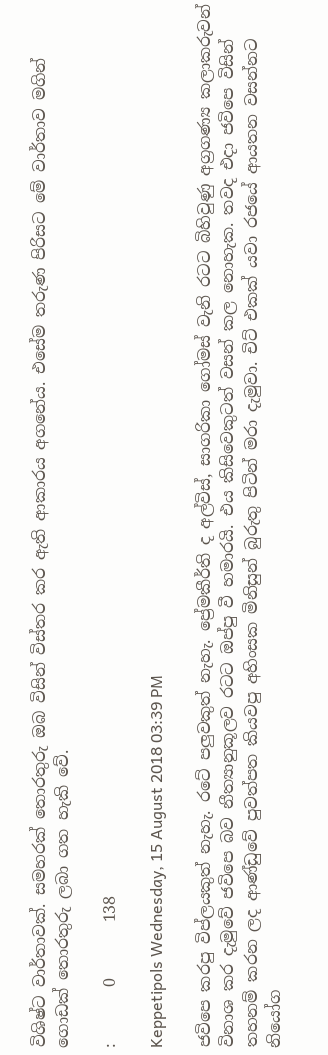විශිෂ්ට වාර්තාවක්. සමහරක් තොරතුරු ඔබ විසින් විස්තර කර ඇති ආකාරය අගනේය. එසේම තරුණ පිරිසට මේ වාර්තාව මගින් ගොඩක් තොරතුරු ලබා ගත හැකි වේ.

:       0       138

Keppetipols Wednesday, 15 August 2018 03:39 PM

ජවිපෙ කරපු විප්ලයකුත් නැහැ. රටේ පලුවකුත් නැහැ. ප්‍රේමකීර්ති ද අල්විස්, සාගරිකා ගෝමස් වැනි රටට බිහිවුණු අග්‍රගණ්‍ය කලාකරුවන් විනාශ කර දැමුවේ ජවිපෙ බව නීත්‍යානුකූලව රටට ඔප්පු වී හමාරයි. එය කිසිවෙකුටත් වසන් කල නොහැක. තවද එදා ජවිපෙ විසින් තහනම් කරන ලද ආණ්ඩුවේ පුවත්පත කියවපු අහිංසක මිනිසුන් බුරුතු පිටින් මරා දැමුවා. චිට් එකක් යවා රජයේ ආයතන වසන්නට නියෝග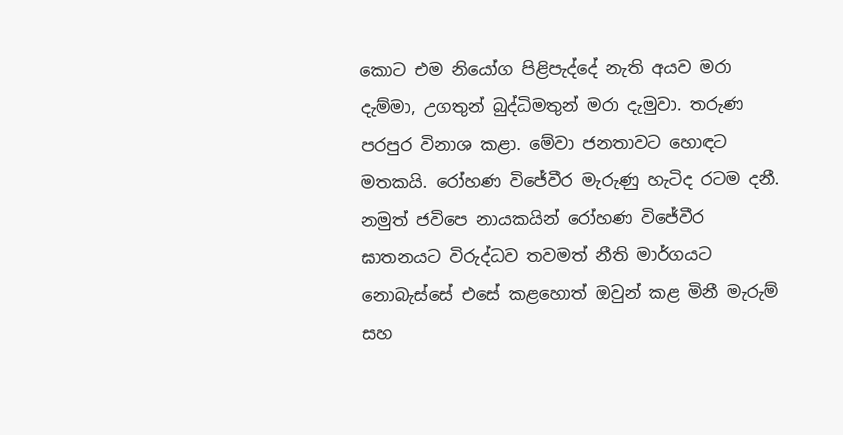කොට එම නියෝග පිළිපැද්දේ නැති අයව මරා දැම්මා, උගතුන් බුද්ධිමතුන් මරා දැමුවා. තරුණ පරපුර විනාශ කළා. මේවා ජනතාවට හොඳට මතකයි. රෝහණ විජේවීර මැරුණු හැටිද රටම දනී. නමුත් ජවිපෙ නායකයින් රෝහණ විජේවීර ඝාතනයට විරුද්ධව තවමත් නීති මාර්ගයට නොබැස්සේ එසේ කළහොත් ඔවුන් කළ මිනී මැරුම් සහ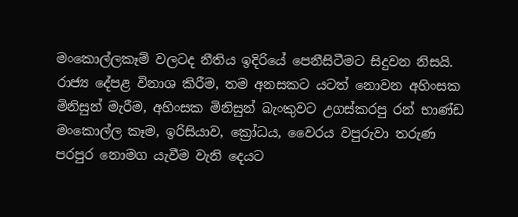මංකොල්ලකෑම් වලටද නීතිය ඉදිරියේ පෙනීසිටීමට සිදුවන නිසයි. රාජ්‍ය දේපළ විනාශ කිරීම, තම අනසකට යටත් නොවන අහිංසක මිනිසුන් මැරීම, අහිංසක මිනිසුන් බැංකුවට උගස්කරපු රන් භාණ්ඩ මංකොල්ල කෑම, ඉරිසියාව, ක්‍රෝධය, වෛරය වපුරුවා තරුණ පරපුර නොමග යැවීම වැනි දෙයට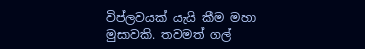විප්ලවයක් යැයි කීම මහා මුසාවකි. තවමත් ගල්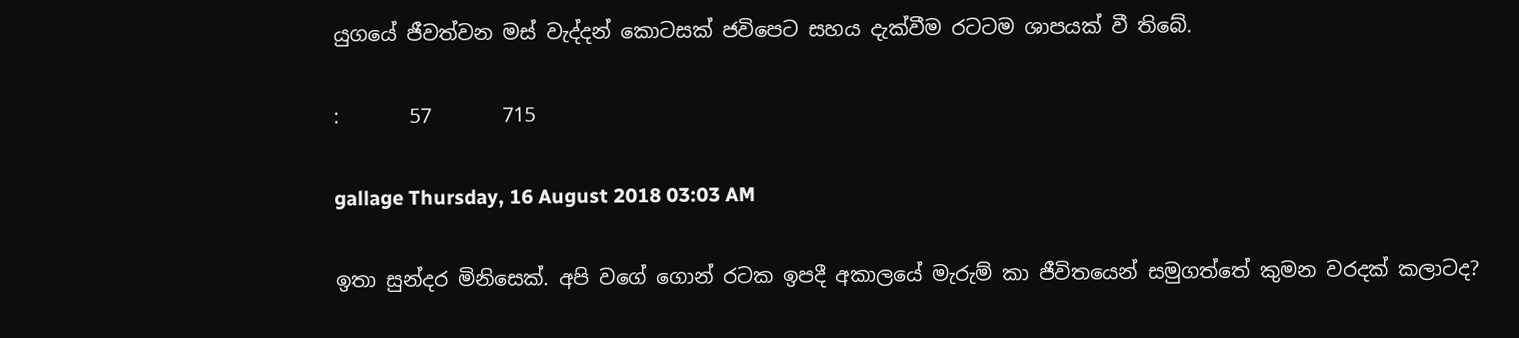යුගයේ ජීවත්වන මස් වැද්දන් කොටසක් ජවිපෙට සහය දැක්වීම රටටම ශාපයක් වී තිබේ.

:       57       715

gallage Thursday, 16 August 2018 03:03 AM

ඉතා සුන්දර මිනිසෙක්. අපි වගේ ගොන් රටක ඉපදී අකාලයේ මැරුම් කා ජීවිතයෙන් සමුගත්තේ කුමන වරදක් කලාටද?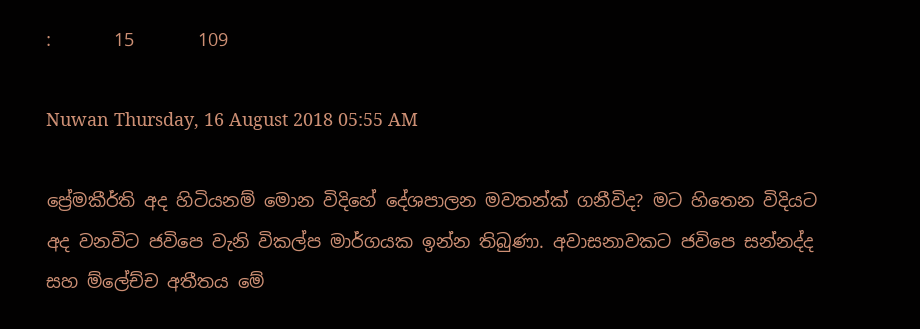:       15       109

Nuwan Thursday, 16 August 2018 05:55 AM

ප්‍රේමකීර්ති අද හිටියනම් මොන විදිහේ දේශපාලන මවතන්ක් ගනීවිද? මට හිතෙන විදියට අද වනවිට ජවිපෙ වැනි විකල්ප මාර්ගයක ඉන්න තිබුණා. අවාසනාවකට ජවිපෙ සන්නද්ද සහ ම්ලේච්ච අතීතය මේ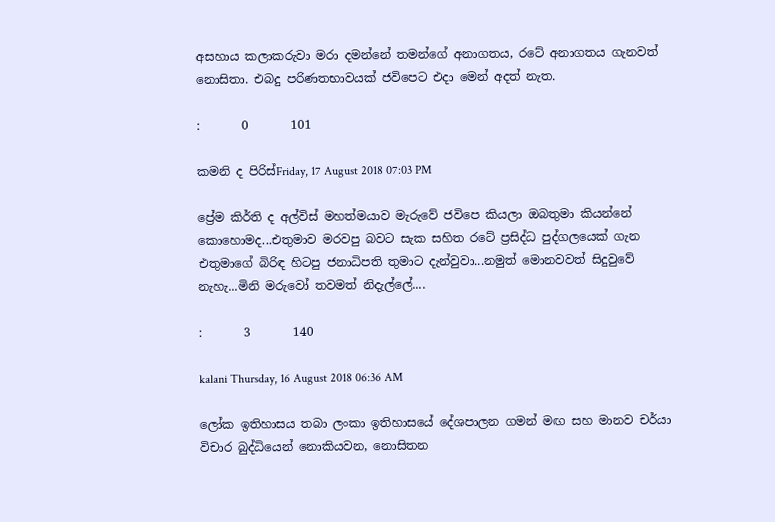අසහාය කලාකරුවා මරා දමන්නේ තමන්ගේ අනාගතය, රටේ අනාගතය ගැනවත් නොසිතා. එබදු පරිණතභාවයක් ජවිපෙට එදා මෙන් අදත් නැත.

:       0       101

කමනි ද පිරිස්Friday, 17 August 2018 07:03 PM

ප්‍රේම කිර්ති ද අල්විස් මහත්මයාව මැරුවේ ජවිපෙ කියලා ඔබතුමා කියන්නේ කොහොමද...එතුමාව මරවපු බවට සැක සහිත රටේ ප්‍රසිද්ධ පුද්ගලයෙක් ගැන එතුමාගේ බිරිඳ හිටපු ජනාධිපති තුමාට දැන්වුවා...නමුත් මොනවවත් සිදුවුවේ නැහැ...මිනි මරුවෝ තවමත් නිදැල්ලේ....

:       3       140

kalani Thursday, 16 August 2018 06:36 AM

ලෝක ඉතිහාසය තබා ලංකා ඉතිහාසයේ දේශපාලන ගමන් මඟ සහ මානව චර්යා විචාර බුද්ධියෙන් නොකියවන, නොසිතන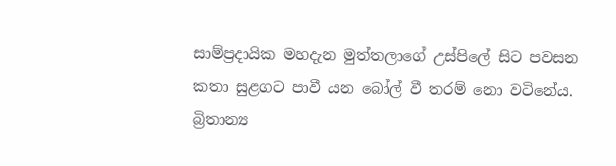සාම්ප්‍රදායික මහදැන මුත්තලාගේ උස්පිලේ සිට පවසන කතා සුළගට පාවී යන බෝල් වී තරම් නො වටිනේය. බ්‍රිතාන්‍ය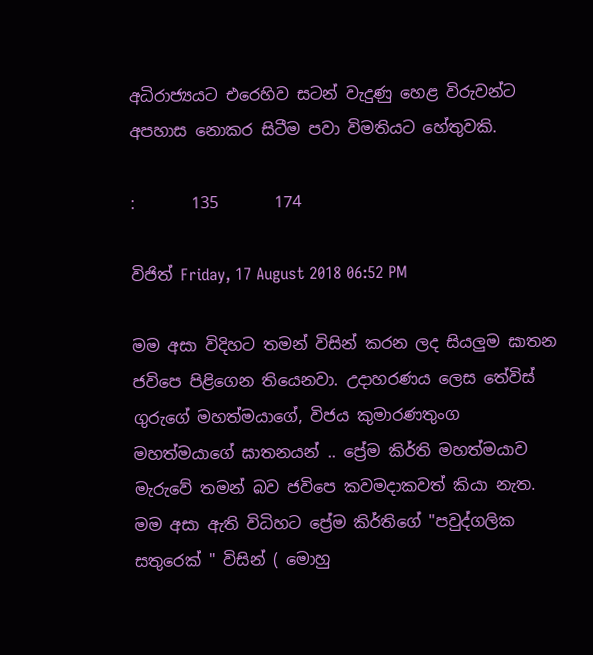අධිරාජ්‍යයට එරෙහිව සටන් වැදුණු හෙළ විරුවන්ට අපහාස නොකර සිටීම පවා විමතියට හේතුවකි.

:       135       174

විජිත් Friday, 17 August 2018 06:52 PM

මම අසා විදිහට තමන් විසින් කරන ලද සියලුම ඝාතන ජවිපෙ පිළිගෙන තියෙනවා. උදාහරණය ලෙස තේවිස් ගුරුගේ මහත්මයාගේ, විජය කුමාරණතුංග මහත්මයාගේ ඝාතනයන් .. ප්‍රේම කිර්ති මහත්මයාව මැරුවේ තමන් බව ජවිපෙ කවමදාකවත් කියා නැත. මම අසා ඇති විධිහට ප්‍රේම කිර්තිගේ "පවුද්ගලික සතුරෙක් " විසින් ( මොහු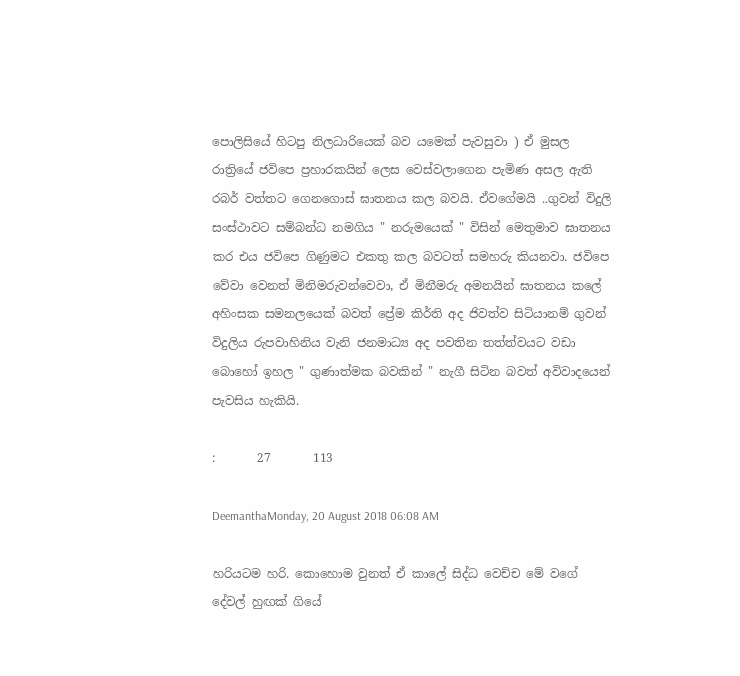පොලිසියේ හිටපු නිලධාරියෙක් බව යමෙක් පැවසුවා ) ඒ මුසල රාත්‍රියේ ජවිපෙ ප්‍රහාරකයින් ලෙස වෙස්වලාගෙන පැමිණ අසල ඇති රබර් වත්තට ගෙනගොස් ඝාතනය කල බවයි. ඒවගේමයි ..ගුවන් විදුලි සංස්ථාවට සම්බන්ධ නමගිය " නරුමයෙක් " විසින් මෙතුමාව ඝාතනය කර එය ජවිපෙ ගිණුමට එකතු කල බවටත් සමහරු කියනවා. ජවිපෙ වේවා වෙනත් මිනිමරුවන්වෙවා, ඒ මිනීමරු අමනයින් ඝාතනය කලේ අහිංසක සමනලයෙක් බවත් ප්‍රේම කිර්ති අද ජිවත්ව සිටියානම් ගුවන් විදුලිය රුපවාහිනිය වැනි ජනමාධ්‍ය අද පවතින තත්ත්වයට වඩා බොහෝ ඉහල " ගුණාත්මක බවකින් " නැගී සිටින බවත් අවිවාදයෙන් පැවසිය හැකියි.

:       27       113

DeemanthaMonday, 20 August 2018 06:08 AM

හරියටම හරි. කොහොම වුනත් ඒ කාලේ සිද්ධ වෙච්ච මේ වගේ දේවල් හුඟක් ගියේ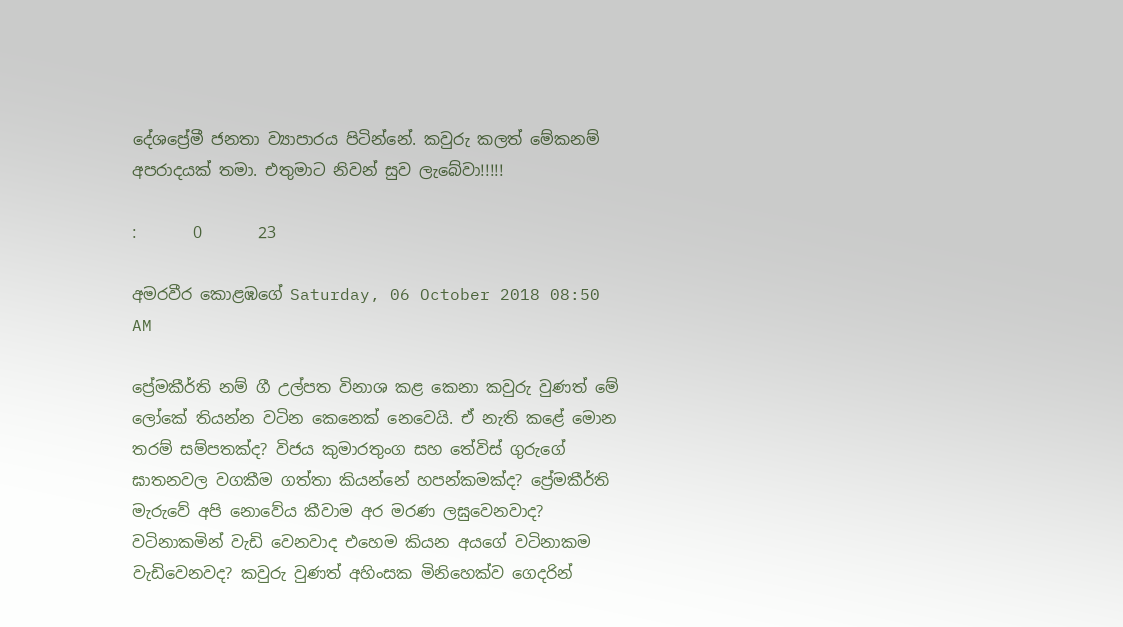දේශප්‍රේමී ජනතා ව්‍යාපාරය පිටින්නේ. කවුරු කලත් මේකනම් අපරාදයක් තමා. එතුමාට නිවන් සුව ලැබේවා!!!!!

:       0       23

අමරවීර කොළඹගේ Saturday, 06 October 2018 08:50 AM

ප්‍රේමකීර්ති නම් ගී උල්පත විනාශ කළ කෙනා කවුරු වුණත් මේ ලෝකේ තියන්න වටින කෙනෙක් නෙවෙයි. ඒ නැති කළේ මොන තරම් සම්පතක්ද? විජය කුමාරතුංග සහ තේවිස් ගුරුගේ ඝාතනවල වගකීම ගත්තා කියන්නේ හපන්කමක්ද? ප්‍රේමකීර්ති මැරුවේ අපි නොවේය කීවාම අර මරණ ලඝුවෙනවාද? වටිනාකමින් වැඩි වෙනවාද එහෙම කියන අයගේ වටිනාකම වැඩිවෙනවද? කවුරු වුණත් අහිංසක මිනිහෙක්ව ගෙදරින්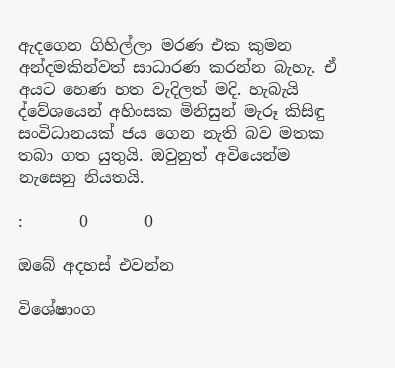ඇදගෙන ගිහිල්ලා මරණ එක කුමන අන්දමකින්වත් සාධාරණ කරන්න බැහැ. ඒ අයට හෙණ හත වැදිලත් මදි. හැබැයි ද්වේශයෙන් අහිංසක මිනිසුන් මැරූ කිසිඳු සංවිධානයක් ජය ගෙන නැති බව මතක තබා ගත යුතුයි. ඔවුනුත් අවියෙන්ම නැසෙනු නියතයි.

:       0       0

ඔබේ අදහස් එවන්න

විශේෂාංග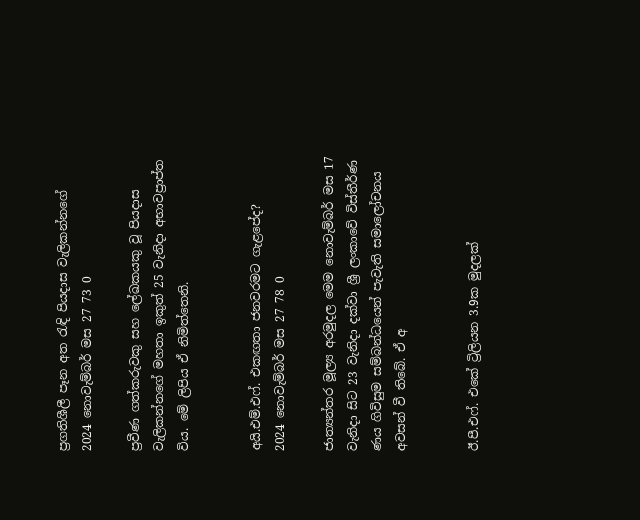ප්‍රගතිශීලී පෑන අත රැඳි පියදාස වැලිකන්නගේ
2024 නොවැම්බර් මස 27 73 0

ප්‍රවීණ ගත්කරුවකු සහ ලේඛකයකු වූ පියදාස වැලිකන්නගේ මහතා ඉකුත් 25 වැනිදා අභාවප්‍රාප්ත විය. මේ ලිපිය ඒ නිමිත්තෙනි.


අයි.එම්.එෆ්. එකඟතා ජනවරමට ගැළපේද?
2024 නොවැම්බර් මස 27 78 0

ජාත්‍යන්තර මූල්‍ය අරමුදල මෙම නොවැම්බර් මස 17 වැනිදා සිට 23 වැනිදා දක්වා ශ්‍රී ලංකාවේ විස්තීර්ණ ණය ගිවිසුම සම්බන්ධයෙන් පැවැති සමාලෝචනය අවසන් වී තිබේ. ඒ අ


ඊ.පී.එෆ්. එකේ ට්‍රිලියන 3.9ක මුදලක්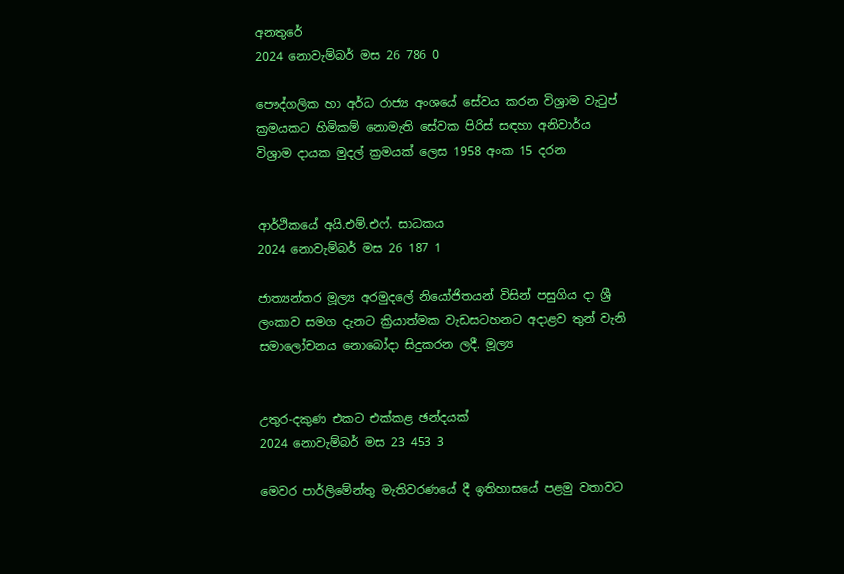අනතුරේ
2024 නොවැම්බර් මස 26 786 0

පෞද්ගලික හා අර්ධ රාජ්‍ය අංශයේ සේවය කරන විශ්‍රාම වැටුප් ක්‍රමයකට හිමිකම් නොමැති සේවක පිරිස් සඳහා අනිවාර්ය විශ්‍රාම දායක මුදල් ක්‍රමයක් ලෙස 1958 අංක 15 දරන


ආර්ථිකයේ අයි.එම්.එෆ්. සාධකය
2024 නොවැම්බර් මස 26 187 1

ජාත්‍යන්තර මූල්‍ය අරමුදලේ නියෝජිතයන් විසින් පසුගිය දා ශ්‍රී ලංකාව සමග දැනට ක්‍රියාත්මක වැඩසටහනට අදාළව තුන් වැනි සමාලෝචනය නොබෝදා සිදුකරන ලදී. මූල්‍ය


උතුර-දකුණ එකට එක්කළ ඡන්දයක්
2024 නොවැම්බර් මස 23 453 3

මෙවර පාර්ලිමේන්තු මැතිවරණයේ දී ඉතිහාසයේ පළමු වතාවට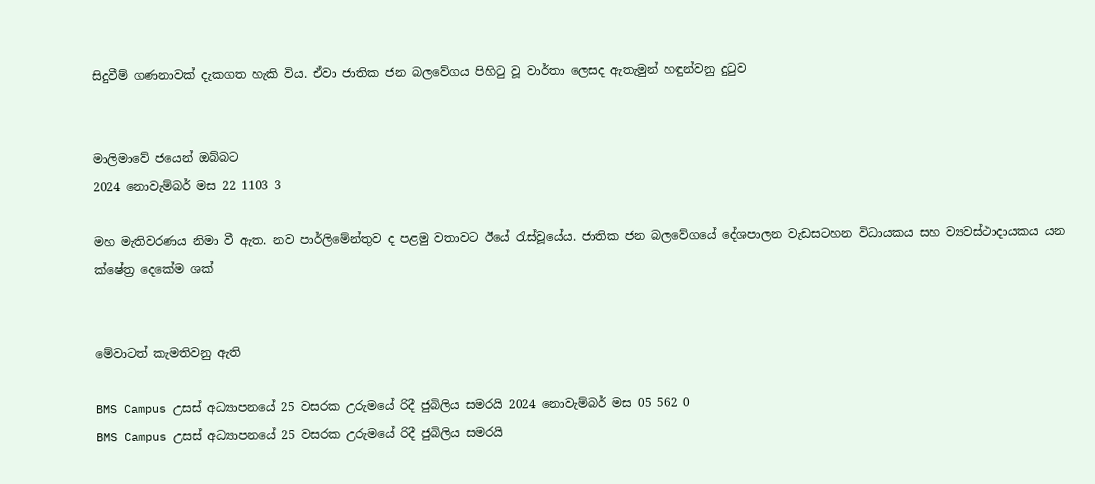සිදුවීම් ගණනාවක් දැකගත හැකි විය. ඒවා ජාතික ජන බලවේගය පිහිටු වූ වාර්තා ලෙසද ඇතැමුන් හඳුන්වනු දුටුව


මාලිමාවේ ජයෙන් ඔබ්බට
2024 නොවැම්බර් මස 22 1103 3

මහ මැතිවරණය නිමා වී ඇත. නව පාර්ලිමේන්තුව ද පළමු වතාවට ඊයේ රැස්වූයේය. ජාතික ජන බලවේගයේ දේශපාලන වැඩසටහන විධායකය සහ ව්‍යවස්ථාදායකය යන ක්ෂේත්‍ර දෙකේම ශක්


මේවාටත් කැමතිවනු ඇති

BMS Campus උසස් අධ්‍යාපනයේ 25 වසරක උරුමයේ රිදී ජුබිලිය සමරයි 2024 නොවැම්බර් මස 05 562 0
BMS Campus උසස් අධ්‍යාපනයේ 25 වසරක උරුමයේ රිදී ජුබිලිය සමරයි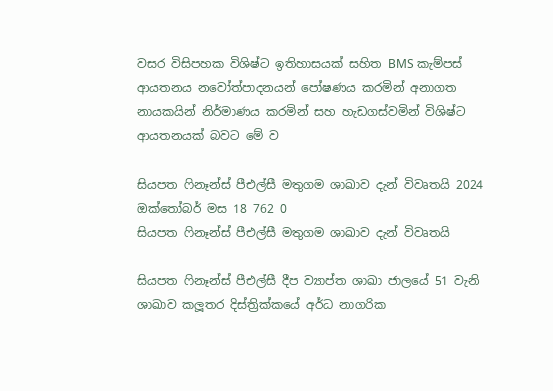වසර විසිපහක විශිෂ්ට ඉතිහාසයක් සහිත BMS කැම්පස් ආයතනය නවෝත්පාදනයන් පෝෂණය කරමින් අනාගත නායකයින් නිර්මාණය කරමින් සහ හැඩගස්වමින් විශිෂ්ට ආයතනයක් බවට මේ ව

සියපත ෆිනෑන්ස් පීඑල්සී මතුගම ශාඛාව දැන් විවෘතයි 2024 ඔක්තෝබර් මස 18 762 0
සියපත ෆිනෑන්ස් පීඑල්සී මතුගම ශාඛාව දැන් විවෘතයි

සියපත ෆිනෑන්ස් පීඑල්සී දීප ව්‍යාප්ත ශාඛා ජාලයේ 51 වැනි ශාඛාව කලූතර දිස්ත්‍රික්කයේ අර්ධ නාගරික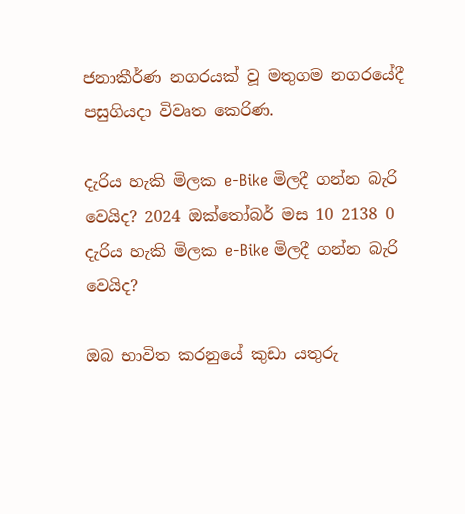ජනාකීර්ණ නගරයක් වූ මතුගම නගරයේදී පසුගියදා විවෘත කෙරිණ.

දැරිය හැකි මිලක e-Bike මිලදී ගන්න බැරි වෙයිද? 2024 ඔක්තෝබර් මස 10 2138 0
දැරිය හැකි මිලක e-Bike මිලදී ගන්න බැරි වෙයිද?

ඔබ භාවිත කරනුයේ කුඩා යතුරු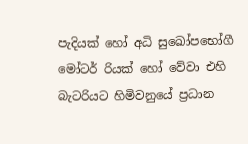පැදියක් හෝ අධි සුඛෝපභෝගී මෝටර් රියක් හෝ වේවා එහි බැටරියට හිමිවනුයේ ප්‍රධාන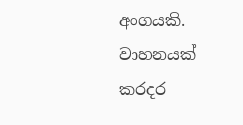අංගයකි. වාහනයක් කරදර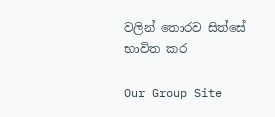වලින් තොරව සිත්සේ භාවිත කර

Our Group Site